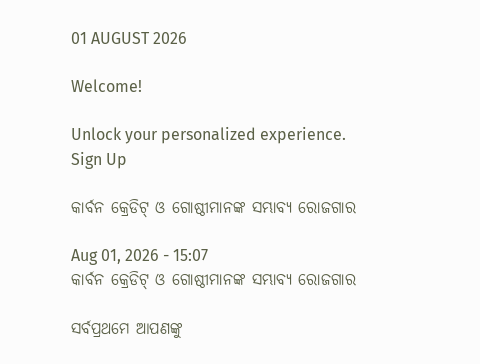01 AUGUST 2026

Welcome!

Unlock your personalized experience.
Sign Up

କାର୍ବନ କ୍ରେଡିଟ୍ ଓ ଗୋଷ୍ଠୀମାନଙ୍କ ସମ୍ଭାବ୍ୟ ରୋଜଗାର

Aug 01, 2026 - 15:07
କାର୍ବନ କ୍ରେଡିଟ୍ ଓ ଗୋଷ୍ଠୀମାନଙ୍କ ସମ୍ଭାବ୍ୟ ରୋଜଗାର

ସର୍ବପ୍ରଥମେ ଆପଣଙ୍କୁ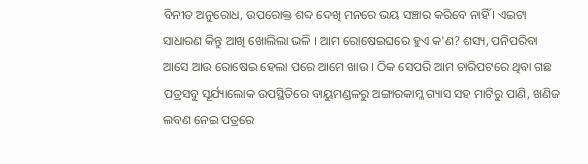ବିନୀତ ଅନୁରୋଧ, ଉପରୋକ୍ତ ଶବ୍ଦ ଦେଖି ମନରେ ଭୟ ସଞ୍ଚାର କରିବେ ନାହିଁ । ଏଇଟା ସାଧାରଣ କିନ୍ତୁ ଆଖି ଖୋଲିଲା ଭଳି । ଆମ ରୋଷେଇଘରେ ହୁଏ କ'ଣ? ଶସ୍ୟ, ପନିପରିବା ଆସେ ଆଉ ରୋଷେଇ ହେଲା ପରେ ଆମେ ଖାଉ । ଠିକ ସେପରି ଆମ ଚାରିପଟରେ ଥିବା ଗଛ ପତ୍ରସବୁ ସୂର୍ଯ୍ୟାଲୋକ ଉପସ୍ଥିତିରେ ବାୟୁମଣ୍ଡଳରୁ ଅଙ୍ଗାରକାମ୍ଳ ଗ୍ୟାସ ସହ ମାଟିରୁ ପାଣି, ଖଣିଜ ଲବଣ ନେଇ ପତ୍ରରେ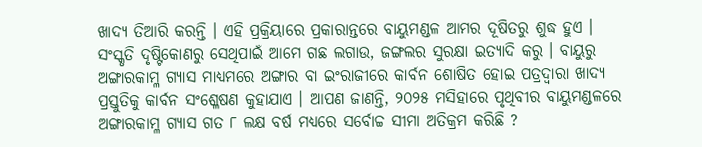ଖାଦ୍ୟ ତିଆରି କରନ୍ତି । ଏହି ପ୍ରକ୍ରିୟାରେ ପ୍ରକାରାନ୍ତରେ ବାୟୁମଣ୍ଡଳ ଆମର ଦୂଷିତରୁ ଶୁଦ୍ଧ ହୁଏ । ସଂସ୍କୃତି ଦୃଷ୍ଟିକୋଣରୁ ସେଥିପାଇଁ ଆମେ ଗଛ ଲଗାଉ, ଜଙ୍ଗଲର ସୁରକ୍ଷା ଇତ୍ୟାଦି କରୁ । ବାୟୁରୁ ଅଙ୍ଗାରକାମ୍ଳ ଗ୍ୟାସ ମାଧ୍ୟମରେ ଅଙ୍ଗାର ବା ଇଂରାଜୀରେ କାର୍ବନ ଶୋଷିତ ହୋଇ ପତ୍ରଦ୍ୱାରା ଖାଦ୍ୟ ପ୍ରସ୍ତୁତିକୁ କାର୍ବନ ସଂଶ୍ଳେଷଣ କୁହାଯାଏ । ଆପଣ ଜାଣନ୍ତି, ୨୦୨୫ ମସିହାରେ ପୃଥିବୀର ବାୟୁମଣ୍ଡଳରେ ଅଙ୍ଗାରକାମ୍ଳ ଗ୍ୟାସ ଗତ ୮ ଲକ୍ଷ ବର୍ଷ ମଧ୍ୟରେ ସର୍ବୋଚ୍ଚ ସୀମା ଅତିକ୍ରମ କରିଛି ?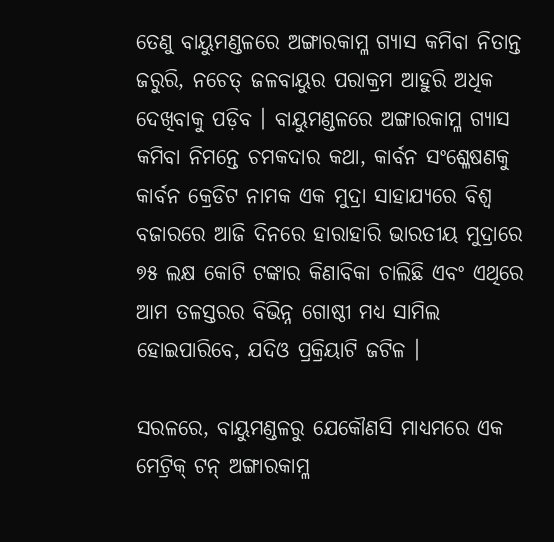ତେଣୁ ବାୟୁମଣ୍ଡଳରେ ଅଙ୍ଗାରକାମ୍ଳ ଗ୍ୟାସ କମିବା ନିତାନ୍ତ ଜରୁରି, ନଚେତ୍ ଜଳବାୟୁର ପରାକ୍ରମ ଆହୁରି ଅଧିକ ଦେଖିବାକୁ ପଡ଼ିବ । ବାୟୁମଣ୍ଡଳରେ ଅଙ୍ଗାରକାମ୍ଳ ଗ୍ୟାସ କମିବା ନିମନ୍ତେ ଚମକଦାର କଥା, କାର୍ବନ ସଂଶ୍ଳେଷଣକୁ କାର୍ବନ କ୍ରେଡିଟ ନାମକ ଏକ ମୁଦ୍ରା ସାହାଯ୍ୟରେ ବିଶ୍ୱ ବଜାରରେ ଆଜି ଦିନରେ ହାରାହାରି ଭାରତୀୟ ମୁଦ୍ରାରେ ୭୫ ଲକ୍ଷ କୋଟି ଟଙ୍କାର କିଣାବିକା ଚାଲିଛି ଏବଂ ଏଥିରେ ଆମ ତଳସ୍ତରର ବିଭିନ୍ନ ଗୋଷ୍ଠୀ ମଧ୍ୟ ସାମିଲ ହୋଇପାରିବେ, ଯଦିଓ ପ୍ରକ୍ରିୟାଟି ଜଟିଳ ।

ସରଳରେ, ବାୟୁମଣ୍ଡଳରୁ ଯେକୌଣସି ମାଧ୍ୟମରେ ଏକ ମେଟ୍ରିକ୍ ଟନ୍ ଅଙ୍ଗାରକାମ୍ଳ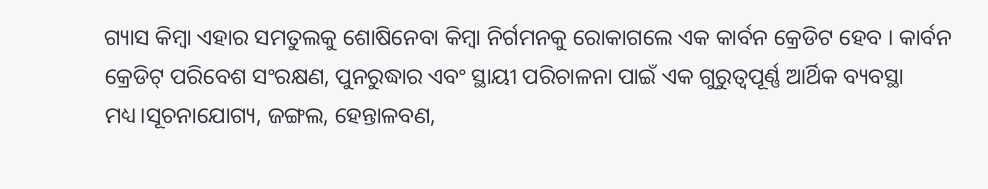ଗ୍ୟାସ କିମ୍ବା ଏହାର ସମତୁଲକୁ ଶୋଷିନେବା କିମ୍ବା ନିର୍ଗମନକୁ ରୋକାଗଲେ ଏକ କାର୍ବନ କ୍ରେଡିଟ ହେବ । କାର୍ବନ କ୍ରେଡିଟ୍ ପରିବେଶ ସଂରକ୍ଷଣ, ପୁନରୁଦ୍ଧାର ଏବଂ ସ୍ଥାୟୀ ପରିଚାଳନା ପାଇଁ ଏକ ଗୁରୁତ୍ୱପୂର୍ଣ୍ଣ ଆର୍ଥିକ ବ୍ୟବସ୍ଥା ମଧ୍ୟ।ସୂଚନାଯୋଗ୍ୟ, ଜଙ୍ଗଲ, ହେନ୍ତାଳବଣ,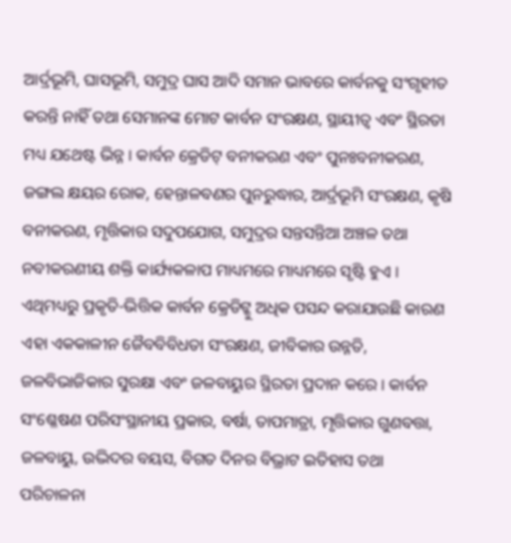ଆର୍ଦ୍ରଭୂମି, ଘାସଭୂମି, ସମୁଦ୍ର ଘାସ ଆଦି ସମାନ ଭାବରେ କାର୍ବନକୁ ସଂଗୃହୀତ କରନ୍ତି ନାହିଁ ତଥା ସେମାନଙ୍କ ମୋଟ କାର୍ବନ ସଂରକ୍ଷଣ, ସ୍ଥାୟୀତ୍ୱ ଏବଂ ସ୍ଥିରତା ମଧ୍ୟ ଯଥେଷ୍ଟ ଭିନ୍ନ । କାର୍ବନ କ୍ରେଡିଟ୍ ବନୀକରଣ ଏବଂ ପୁନଃବନୀକରଣ, ଜଙ୍ଗଲ କ୍ଷୟର ରୋକ, ହେନ୍ତାଳବଣର ପୁନରୁଦ୍ଧାର, ଆର୍ଦ୍ରଭୂମି ସଂରକ୍ଷଣ, କୃଷି ବନୀକରଣ, ମୃତ୍ତିକାର ସଦୁପଯୋଗ, ସମୁଦ୍ରର ସନ୍ତସନ୍ତିଆ ଅଞ୍ଚଳ ତଥା ନବୀକରଣୀୟ ଶକ୍ତି କାର୍ଯ୍ୟକଳାପ ମାଧ୍ୟମରେ ମାଧ୍ୟମରେ ସୃଷ୍ଟି ହୁଏ । ଏଥିମଧ୍ୟରୁ ପ୍ରକୃତି-ଭିତ୍ତିକ କାର୍ବନ କ୍ରେଡିଟ୍କୁ ଅଧିକ ପସନ୍ଦ କରାଯାଉଛି କାରଣ ଏହା ଏକକାଳୀନ ଜୈବବିବିଧତା ସଂରକ୍ଷଣ, ଜୀବିକାର ଉନ୍ନତି, ଜଳବିଭାଜିକାର ସୁରକ୍ଷା ଏବଂ ଜଳବାୟୁର ସ୍ଥିରତା ପ୍ରଦାନ କରେ । କାର୍ବନ ସଂଶ୍ଳେଷଣ ପରିସଂସ୍ଥାନୀୟ ପ୍ରକାର, ବର୍ଷା, ତାପମାତ୍ରା, ମୃତ୍ତିକାର ଗୁଣବତ୍ତା, ଜଳବାୟୁ, ଉଦ୍ଭିଦର ବୟସ, ବିଗତ ଦିନର ବିଭ୍ରାଟ ଇତିହାସ ତଥା ପରିଚାଳନା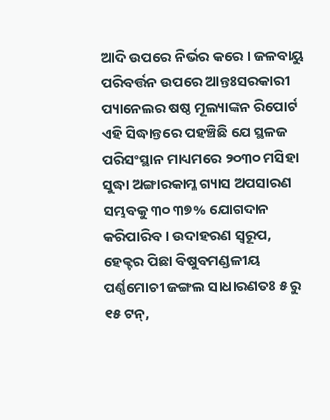ଆଦି ଉପରେ ନିର୍ଭର କରେ । ଜଳବାୟୁ ପରିବର୍ତ୍ତନ ଉପରେ ଆନ୍ତଃସରକାରୀ ପ୍ୟାନେଲର ଷଷ୍ଠ ମୂଲ୍ୟାଙ୍କନ ରିପୋର୍ଟ ଏହି ସିଦ୍ଧାନ୍ତରେ ପହଞ୍ଚିଛି ଯେ ସ୍ଥଳଜ ପରିସଂସ୍ଥାନ ମାଧ୍ୟମରେ ୨୦୩୦ ମସିହା ସୁଦ୍ଧା ଅଙ୍ଗାରକାମ୍ଳ ଗ୍ୟାସ ଅପସାରଣ ସମ୍ଭବକୁ ୩୦ ୩୭% ଯୋଗଦାନ କରିପାରିବ । ଉଦାହରଣ ସ୍ୱରୂପ, ହେକ୍ଟର ପିଛା ବିଷୁବମଣ୍ଡଳୀୟ ପର୍ଣ୍ଣମୋଚୀ ଜଙ୍ଗଲ ସାଧାରଣତଃ ୫ ରୁ ୧୫ ଟନ୍,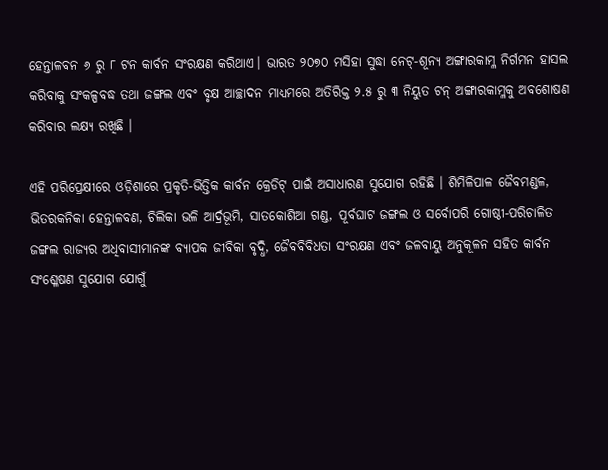ହେନ୍ତାଳବନ ୬ ରୁ ୮ ଟନ କାର୍ବନ ସଂରକ୍ଷଣ କରିଥାଏ। ଭାରତ ୨୦୭୦ ମସିହା ସୁଦ୍ଧା ନେଟ୍-ଶୂନ୍ୟ ଅଙ୍ଗାରକାମ୍ଳ ନିର୍ଗମନ ହାସଲ କରିବାକୁ ସଂକଳ୍ପବଦ୍ଧ ତଥା ଜଙ୍ଗଲ ଏବଂ ବୃକ୍ଷ ଆଚ୍ଛାଦନ ମାଧ୍ୟମରେ ଅତିରିକ୍ତ ୨.୫ ରୁ ୩ ନିୟୁତ ଟନ୍ ଅଙ୍ଗାରକାମ୍ଳକୁ ଅବଶୋଷଣ କରିବାର ଲକ୍ଷ୍ୟ ରଖିଛି ।

ଏହି ପରିପ୍ରେକ୍ଷୀରେ ଓଡ଼ିଶାରେ ପ୍ରକୃତି-ଭିତ୍ତିକ କାର୍ବନ କ୍ରେଡିଟ୍ ପାଇଁ ଅସାଧାରଣ ସୁଯୋଗ ରହିଛି । ଶିମିଳିପାଳ ଜୈବମଣ୍ଡଳ, ଭିତରକନିକା ହେନ୍ତାଳବଣ, ଚିଲିକା ଭଳି ଆର୍ଦ୍ରଭୂମି, ସାତକୋଶିଆ ଗଣ୍ଡ, ପୂର୍ବଘାଟ ଜଙ୍ଗଲ ଓ ସର୍ବୋପରି ଗୋଷ୍ଠୀ-ପରିଚାଳିତ ଜଙ୍ଗଲ ରାଜ୍ୟର ଅଧିବାସୀମାନଙ୍କ ବ୍ୟାପକ ଜୀବିକା ବୃଦ୍ଧି, ଜୈବବିବିଧତା ସଂରକ୍ଷଣ ଏବଂ ଜଳବାୟୁ ଅନୁକୂଳନ ସହିତ କାର୍ବନ ସଂଶ୍ଳେଷଣ ସୁଯୋଗ ଯୋଗୁଁ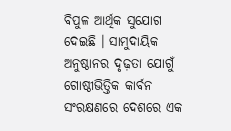ବିପୁଳ ଆର୍ଥିକ ସୁଯୋଗ ଦେଇଛି । ସାମୁଦାୟିକ ଅନୁଷ୍ଠାନର ଦୃଢ଼ତା ଯୋଗୁଁ ଗୋଷ୍ଠୀଭିତ୍ତିକ କାର୍ବନ ସଂରକ୍ଷଣରେ ଦେଶରେ ଏକ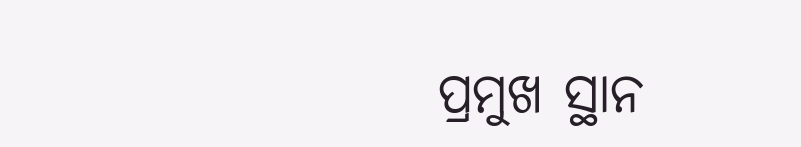ପ୍ରମୁଖ ସ୍ଥାନ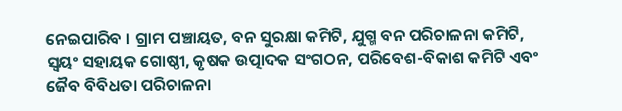ନେଇପାରିବ । ଗ୍ରାମ ପଞ୍ଚାୟତ, ବନ ସୁରକ୍ଷା କମିଟି, ଯୁଗ୍ମ ବନ ପରିଚାଳନା କମିଟି, ସ୍ୱୟଂ ସହାୟକ ଗୋଷ୍ଠୀ, କୃଷକ ଉତ୍ପାଦକ ସଂଗଠନ, ପରିବେଶ-ବିକାଶ କମିଟି ଏବଂ ଜୈବ ବିବିଧତା ପରିଚାଳନା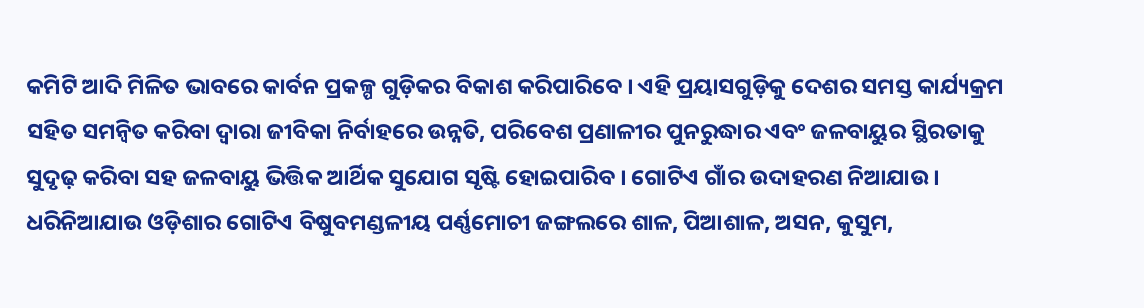କମିଟି ଆଦି ମିଳିତ ଭାବରେ କାର୍ବନ ପ୍ରକଳ୍ପ ଗୁଡ଼ିକର ବିକାଶ କରିପାରିବେ । ଏହି ପ୍ରୟାସଗୁଡ଼ିକୁ ଦେଶର ସମସ୍ତ କାର୍ଯ୍ୟକ୍ରମ ସହିତ ସମନ୍ୱିତ କରିବା ଦ୍ୱାରା ଜୀବିକା ନିର୍ବାହରେ ଉନ୍ନତି, ପରିବେଶ ପ୍ରଣାଳୀର ପୁନରୁଦ୍ଧାର ଏବଂ ଜଳବାୟୁର ସ୍ଥିରତାକୁ ସୁଦୃଢ଼ କରିବା ସହ ଜଳବାୟୁ ଭିତ୍ତିକ ଆର୍ଥିକ ସୁଯୋଗ ସୃଷ୍ଟି ହୋଇପାରିବ । ଗୋଟିଏ ଗାଁର ଉଦାହରଣ ନିଆଯାଉ । ଧରିନିଆଯାଉ ଓଡ଼ିଶାର ଗୋଟିଏ ବିଷୁବମଣ୍ଡଳୀୟ ପର୍ଣ୍ଣମୋଚୀ ଜଙ୍ଗଲରେ ଶାଳ, ପିଆଶାଳ, ଅସନ, କୁସୁମ,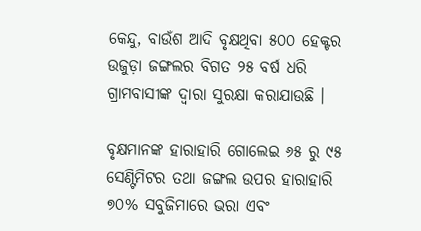କେନ୍ଦୁ, ବାଉଁଶ ଆଦି ବୃକ୍ଷଥିବା ୫୦୦ ହେକ୍ଟର ଉଜୁଡ଼ା ଜଙ୍ଗଲର ବିଗତ ୨୫ ବର୍ଷ ଧରି ଗ୍ରାମବାସୀଙ୍କ ଦ୍ୱାରା ସୁରକ୍ଷା କରାଯାଉଛି ।

ବୃକ୍ଷମାନଙ୍କ ହାରାହାରି ଗୋଲେଇ ୬୫ ରୁ ୯୫ ସେଣ୍ଟିମିଟର ତଥା ଜଙ୍ଗଲ ଉପର ହାରାହାରି ୭୦% ସବୁଜିମାରେ ଭରା ଏବଂ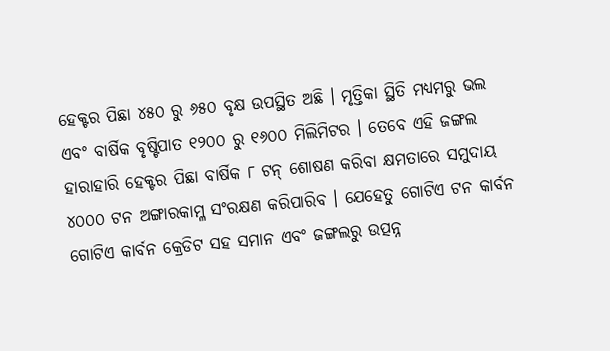ହେକ୍ଟର ପିଛା ୪୫୦ ରୁ ୬୫୦ ବୃକ୍ଷ ଉପସ୍ଥିତ ଅଛି । ମୃତ୍ତିକା ସ୍ଥିତି ମଧ୍ୟମରୁ ଭଲ ଏବଂ ବାର୍ଷିକ ବୃଷ୍ଟିପାତ ୧୨୦୦ ରୁ ୧୬୦୦ ମିଲିମିଟର । ତେବେ ଏହି ଜଙ୍ଗଲ ହାରାହାରି ହେକ୍ଟର ପିଛା ବାର୍ଷିକ ୮ ଟନ୍ ଶୋଷଣ କରିବା କ୍ଷମତାରେ ସମୁଦାୟ ୪୦୦୦ ଟନ ଅଙ୍ଗାରକାମ୍ଳ ସଂରକ୍ଷଣ କରିପାରିବ । ଯେହେତୁ ଗୋଟିଏ ଟନ କାର୍ବନ ଗୋଟିଏ କାର୍ବନ କ୍ରେଡିଟ ସହ ସମାନ ଏବଂ ଜଙ୍ଗଲରୁ ଉତ୍ପନ୍ନ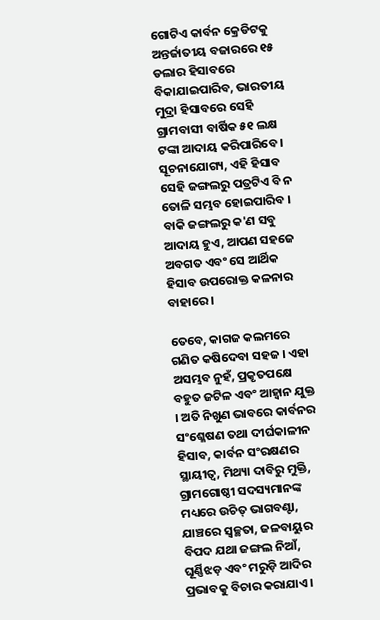ଗୋଟିଏ କାର୍ବନ କ୍ରେଡିଟକୁ ଅନ୍ତର୍ଜାତୀୟ ବଜାରରେ ୧୫ ଡଲାର ହିସାବରେ ବିକାଯାଇପାରିବ, ଭାରତୀୟ ମୁଦ୍ରା ହିସାବରେ ସେହି ଗ୍ରାମବାସୀ ବାର୍ଷିକ ୫୧ ଲକ୍ଷ ଟଙ୍କା ଆଦାୟ କରିପାରିବେ । ସୂଚନାଯୋଗ୍ୟ, ଏହି ହିସାବ ସେହି ଜଙ୍ଗଲରୁ ପତ୍ରଟିଏ ବି ନ ତୋଳି ସମ୍ଭବ ହୋଇପାରିବ । ବାକି ଜଙ୍ଗଲରୁ କ'ଣ ସବୁ ଆଦାୟ ହୁଏ, ଆପଣ ସହଜେ ଅବଗତ ଏବଂ ସେ ଆର୍ଥିକ ହିସାବ ଉପରୋକ୍ତ କଳନାର ବାହାରେ ।

ତେବେ, କାଗଜ କଲମରେ ଗଣିତ କଷିଦେବା ସହଜ । ଏହା ଅସମ୍ଭବ ନୁହଁ, ପ୍ରକୃତପକ୍ଷେ ବହୁତ ଜଟିଳ ଏବଂ ଆହ୍ୱାନ ଯୁକ୍ତ । ଅତି ନିଖୁଣ ଭାବରେ କାର୍ବନର ସଂଶ୍ଳେଷଣ ତଥା ଦୀର୍ଘକାଳୀନ ହିସାବ, କାର୍ବନ ସଂରକ୍ଷଣର ସ୍ଥାୟୀତ୍ୱ, ମିଥ୍ୟା ଦାବିରୁ ମୁକ୍ତି, ଗ୍ରାମଗୋଷ୍ଠୀ ସଦସ୍ୟମାନଙ୍କ ମଧ୍ୟରେ ଉଚିତ୍ ଭାଗବଣ୍ଟା, ଯାଞ୍ଚରେ ସ୍ୱଚ୍ଛତା, ଜଳବାୟୁର ବିପଦ ଯଥା ଜଙ୍ଗଲ ନିଆଁ, ଘୂର୍ଣ୍ଣିଝଡ଼ ଏବଂ ମରୁଡ଼ି ଆଦିର ପ୍ରଭାବକୁ ବିଚାର କରାଯାଏ।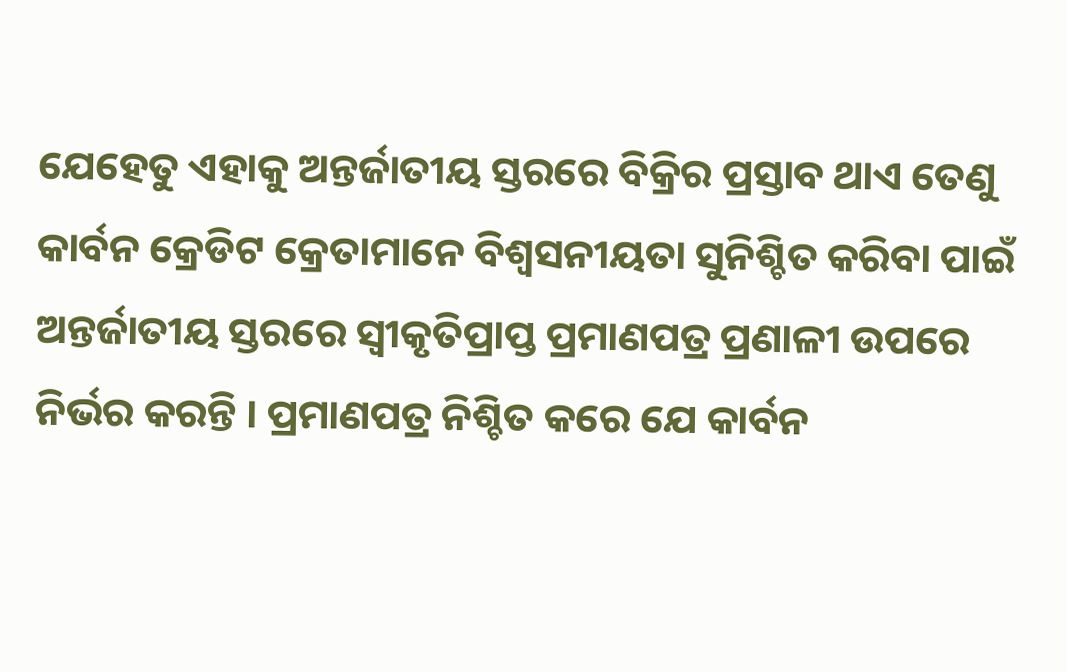ଯେହେତୁ ଏହାକୁ ଅନ୍ତର୍ଜାତୀୟ ସ୍ତରରେ ବିକ୍ରିର ପ୍ରସ୍ତାବ ଥାଏ ତେଣୁ କାର୍ବନ କ୍ରେଡିଟ କ୍ରେତାମାନେ ବିଶ୍ୱସନୀୟତା ସୁନିଶ୍ଚିତ କରିବା ପାଇଁ ଅନ୍ତର୍ଜାତୀୟ ସ୍ତରରେ ସ୍ୱୀକୃତିପ୍ରାପ୍ତ ପ୍ରମାଣପତ୍ର ପ୍ରଣାଳୀ ଉପରେ ନିର୍ଭର କରନ୍ତି । ପ୍ରମାଣପତ୍ର ନିଶ୍ଚିତ କରେ ଯେ କାର୍ବନ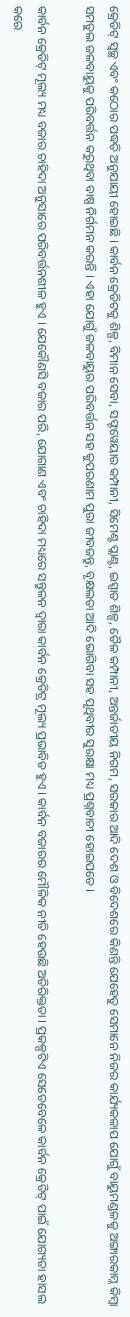କ୍ରେଡିଟ୍ ସ୍ୱଚ୍ଛ ଏବଂ କଠୋର ପଦ୍ଧତି ଅନୁଯାୟୀ ହୋଇଛି । କାର୍ବନ କ୍ରେଡିଟକୁ ଶିଳ୍ପ, ବିମାନ ସେବା, ସଫ୍ଟୱେୟାର କମ୍ପାନୀ, ସିମେଣ୍ଟ ପ୍ଲାଣ୍ଟ, ଇସ୍ପାତ ଶିଳ୍ପ, ତୈଳ କମ୍ପାନୀ, ଅନ୍ତର୍ଜାତୀୟ ନିଗମ, ସରକାର ଆଦି ଦେଶ ଓ ବିଦେଶରେ କିଣନ୍ତି ଯେହେତୁ ସେମାନେ ନିଜର କାର୍ଯ୍ୟକଳାପ ଯୋଗୁଁ ବାୟୁମଣ୍ଡଳକୁ ଅଙ୍ଗାରକାମ୍ଳ କିମ୍ବା ସମତୁଲ ଜଳବାୟୁକୁ ପରିବର୍ତ୍ତନ କରୁଥିବା ବାଷ୍ପ ନିର୍ଗମନ କରନ୍ତି । ଏହା ଯୋଗୁଁ ଜଳବାୟୁର ପରିବର୍ତ୍ତନ ସହ କୁପରଣାମ ପୁରା ଜୀବଜନ୍ତୁ, ବୃକ୍ଷଲତା ଆଦି ଭୋଗିବା ସହ ପୃଥିବୀର ସୁରକ୍ଷା ମଧ୍ୟ ପ୍ରଶ୍ନବାଚୀ ହୋଇପଡେ ।

କାର୍ବନ କ୍ରେଡିଟ୍ ମୂଲ୍ୟ ମଧ୍ୟ ବଜାର ଚାହିଦା ଅନୁସାରେ ପରିବର୍ତ୍ତନଶୀଳ ହୁଏ । ଯେକୌଣସି ବଜାର ପରି, ଯୋଗାଣ ଏବଂ ଚାହିଦା ମଧ୍ୟରେ ସନ୍ତୁଳନ ଦ୍ୱାରା କାର୍ବନ କ୍ରେଡିଟ୍ର ମୂଲ୍ୟ ପ୍ରଭାବିତ ହୁଏ । କାର୍ବନ ବଜାରର ମୌଳିକ ନୀତି ହେଉଛି ଅତିରିକ୍ତତା । ପ୍ରକଳ୍ପଟିଏ ସେତେବେଳେ କାର୍ବନ କ୍ରେଡିଟ୍ ପାଇଁ ଯୋଗ୍ୟତା ହାସଲ କରେ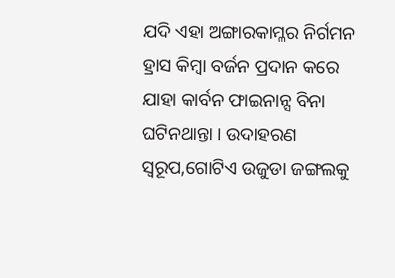ଯଦି ଏହା ଅଙ୍ଗାରକାମ୍ଳର ନିର୍ଗମନ ହ୍ରାସ କିମ୍ବା ବର୍ଜନ ପ୍ରଦାନ କରେ ଯାହା କାର୍ବନ ଫାଇନାନ୍ସ ବିନା ଘଟିନଥାନ୍ତା । ଉଦାହରଣ ସ୍ୱରୂପ,ଗୋଟିଏ ଉଜୁଡା ଜଙ୍ଗଲକୁ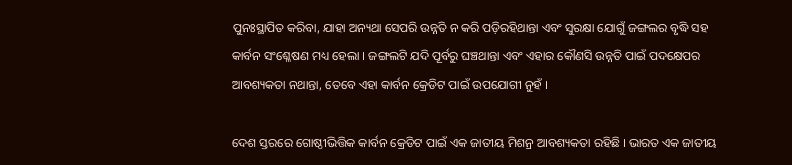ପୁନଃସ୍ଥାପିତ କରିବା, ଯାହା ଅନ୍ୟଥା ସେପରି ଉନ୍ନତି ନ କରି ପଡ଼ିରହିଥାନ୍ତା ଏବଂ ସୁରକ୍ଷା ଯୋଗୁଁ ଜଙ୍ଗଲର ବୃଦ୍ଧି ସହ କାର୍ବନ ସଂଶ୍ଳେଷଣ ମଧ୍ୟ ହେଲା । ଜଙ୍ଗଲଟି ଯଦି ପୂର୍ବରୁ ଘଞ୍ଚଥାନ୍ତା ଏବଂ ଏହାର କୌଣସି ଉନ୍ନତି ପାଇଁ ପଦକ୍ଷେପର ଆବଶ୍ୟକତା ନଥାନ୍ତା, ତେବେ ଏହା କାର୍ବନ କ୍ରେଡିଟ ପାଇଁ ଉପଯୋଗୀ ନୁହଁ ।

ଦେଶ ସ୍ତରରେ ଗୋଷ୍ଠୀଭିତ୍ତିକ କାର୍ବନ କ୍ରେଡିଟ ପାଇଁ ଏକ ଜାତୀୟ ମିଶନ୍ର ଆବଶ୍ୟକତା ରହିଛି । ଭାରତ ଏକ ଜାତୀୟ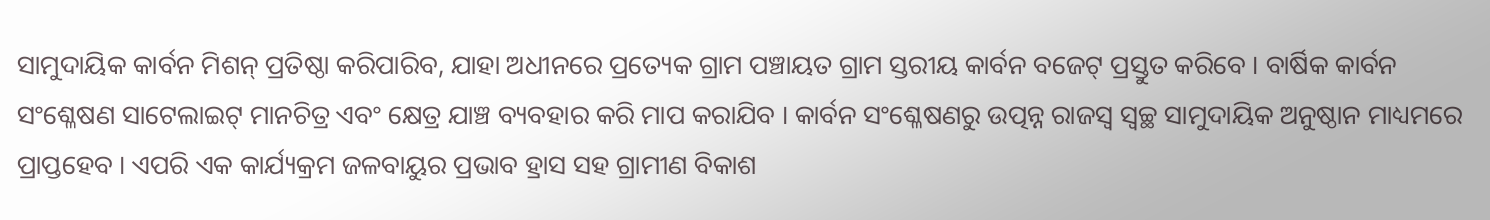ସାମୁଦାୟିକ କାର୍ବନ ମିଶନ୍ ପ୍ରତିଷ୍ଠା କରିପାରିବ, ଯାହା ଅଧୀନରେ ପ୍ରତ୍ୟେକ ଗ୍ରାମ ପଞ୍ଚାୟତ ଗ୍ରାମ ସ୍ତରୀୟ କାର୍ବନ ବଜେଟ୍ ପ୍ରସ୍ତୁତ କରିବେ । ବାର୍ଷିକ କାର୍ବନ ସଂଶ୍ଳେଷଣ ସାଟେଲାଇଟ୍ ମାନଚିତ୍ର ଏବଂ କ୍ଷେତ୍ର ଯାଞ୍ଚ ବ୍ୟବହାର କରି ମାପ କରାଯିବ । କାର୍ବନ ସଂଶ୍ଳେଷଣରୁ ଉତ୍ପନ୍ନ ରାଜସ୍ୱ ସ୍ୱଚ୍ଛ ସାମୁଦାୟିକ ଅନୁଷ୍ଠାନ ମାଧ୍ୟମରେ ପ୍ରାପ୍ତହେବ । ଏପରି ଏକ କାର୍ଯ୍ୟକ୍ରମ ଜଳବାୟୁର ପ୍ରଭାବ ହ୍ରାସ ସହ ଗ୍ରାମୀଣ ବିକାଶ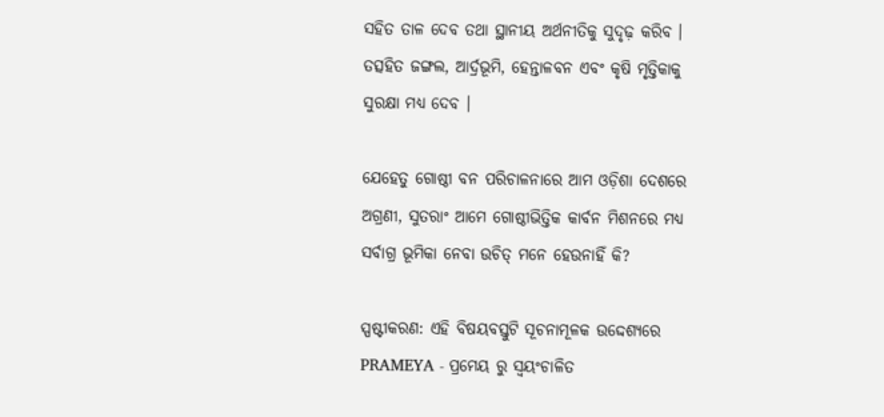ସହିତ ତାଳ ଦେବ ତଥା ସ୍ଥାନୀୟ ଅର୍ଥନୀତିକୁ ସୁଦୃଢ଼ କରିବ । ତତ୍ସହିତ ଜଙ୍ଗଲ, ଆର୍ଦ୍ରଭୂମି, ହେନ୍ତାଳବନ ଏବଂ କୃଷି ମୃତ୍ତିକାକୁ ସୁରକ୍ଷା ମଧ୍ୟ ଦେବ ।

ଯେହେତୁ ଗୋଷ୍ଠୀ ବନ ପରିଚାଳନାରେ ଆମ ଓଡ଼ିଶା ଦେଶରେ ଅଗ୍ରଣୀ, ସୁତରାଂ ଆମେ ଗୋଷ୍ଠୀଭିତ୍ତିକ କାର୍ବନ ମିଶନରେ ମଧ୍ୟ ସର୍ବାଗ୍ର ଭୂମିକା ନେବା ଉଚିତ୍ ମନେ ହେଉନାହିଁ କି?

ସ୍ପଷ୍ଟୀକରଣ: ଏହି ବିଷୟବସ୍ତୁଟି ସୂଚନାମୂଳକ ଉଦ୍ଦେଶ୍ୟରେ PRAMEYA - ପ୍ରମେୟ ରୁ ସ୍ୱୟଂଚାଳିତ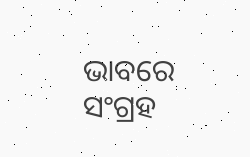ଭାବରେ ସଂଗ୍ରହ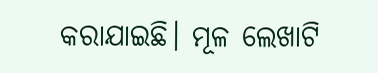କରାଯାଇଛି। ମୂଳ ଲେଖାଟି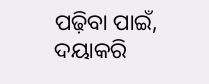ପଢ଼ିବା ପାଇଁ, ଦୟାକରି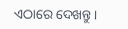ଏଠାରେ ଦେଖନ୍ତୁ।